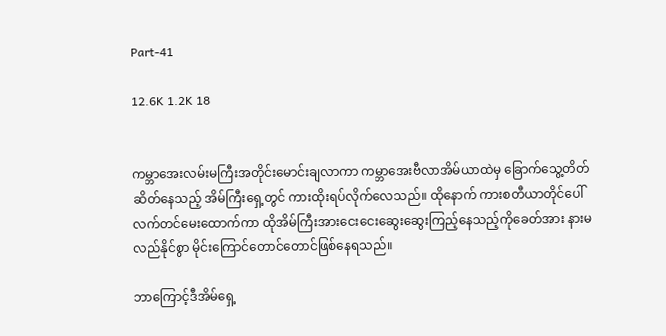Part-41

12.6K 1.2K 18


ကမ္ဘာအေးလမ်းမကြီးအတိုင်းမောင်းချလာကာ ကမ္ဘာအေးဗီလာအိမ်ယာထဲမှ ခြောက်သွေ့တိတ်ဆိတ်နေသည့် အိမ်ကြီးရှေ့တွင် ကားထိုးရပ်လိုက်လေသည်။ ထိုနောက် ကားစတီယာတိုင်ပေါ်လက်တင်မေးထောက်ကာ ထိုအိမ်ကြီးအားငေးငေးဆွေးဆွေးကြည့်နေသည့်ကိုခေတ်အား နားမလည်နိုင်စွာ မိုင်းကြောင်တောင်တောင်ဖြစ်နေရသည်။

ဘာကြောင့်ဒီအိမ်ရှေ့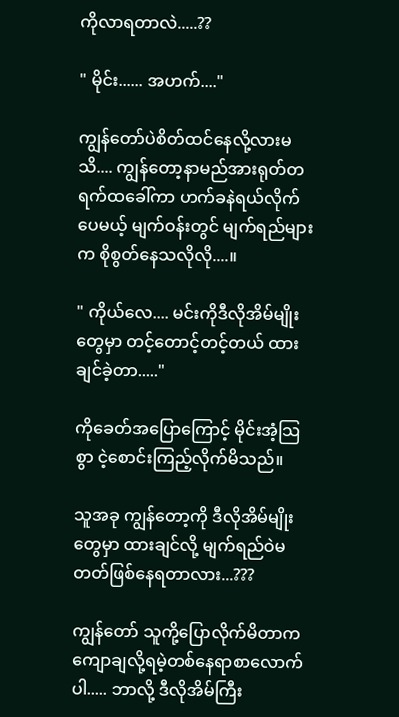ကိုလာရတာလဲ.....??

" မိုင်း...... အဟက်...."

ကျွန်တော်ပဲစိတ်ထင်နေလို့လားမသိ.... ကျွန်တော့နာမည်အားရုတ်တရက်ထခေါ်ကာ ဟက်ခနဲရယ်လိုက်ပေမယ့် မျက်ဝန်းတွင် မျက်ရည်များက စိုစွတ်နေသလိုလို....။

" ကိုယ်လေ.... မင်းကိုဒီလိုအိမ်မျိုးတွေမှာ တင့်တောင့်တင့်တယ် ထားချင်ခဲ့တာ....."

ကိုခေတ်အပြောကြောင့် မိုင်းအံ့သြစွာ ငဲ့စောင်းကြည့်လိုက်မိသည်။

သူအခု ကျွန်တော့ကို ဒီလိုအိမ်မျိုးတွေမှာ ထားချင်လို့ မျက်ရည်ဝဲမတတ်ဖြစ်နေရတာလား...???

ကျွန်တော် သူကို့ပြောလိုက်မိတာက ကျောချလို့ရမဲ့တစ်နေရာစာလောက်ပါ..... ဘာလို့ ဒီလိုအိမ်ကြီး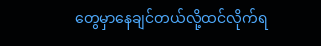တွေမှာနေချင်တယ်လို့ထင်လိုက်ရ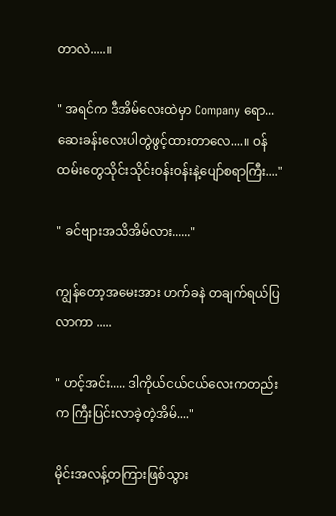တာလဲ.....။

" အရင်က ဒီအိမ်လေးထဲမှာ Company ရော... ဆေးခန်းလေးပါတွဲဖွင့်ထားတာလေ....။ ဝန်ထမ်းတွေသိုင်းသိုင်းဝန်းဝန်းနဲ့ပျော်စရာကြီး...."

" ခင်ဗျားအသိအိမ်လား......"

ကျွန်တော့အမေးအား ဟက်ခနဲ တချက်ရယ်ပြလာကာ .....

" ဟင့်အင်း..... ဒါကိုယ်ငယ်ငယ်လေးကတည်းက ကြီးပြင်းလာခဲ့တဲ့အိမ်...."

မိုင်းအလန့်တကြားဖြစ်သွား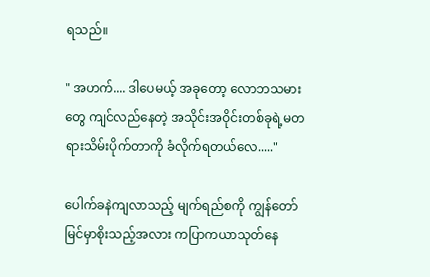ရသည်။

" အဟက်.... ဒါပေမယ့် အခုတော့ လောဘသမားတွေ ကျင်လည်နေတဲ့ အသိုင်းအဝိုင်းတစ်ခုရဲ့မတရားသိမ်းပိုက်တာကို ခံလိုက်ရတယ်လေ....."

ပေါက်ခနဲကျလာသည့် မျက်ရည်စကို ကျွန်တော်မြင်မှာစိုးသည့်အလား ကပြာကယာသုတ်နေ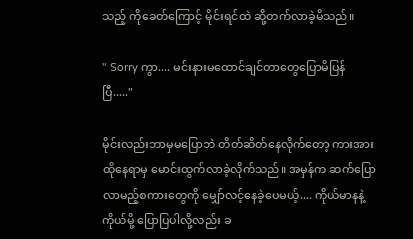သည့် ကိုခေတ်ကြောင့် မိုင်းရင်ထဲ ဆို့တက်လာခဲ့မိသည်။

" Sorry ကွာ.... မင်းနားမထောင်ချင်တာတွေပြောမိပြန်ပြီ....."

မိုင်းလည်းဘာမှမပြောဘဲ တိတ်ဆိတ်နေလိုက်တော့ ကားအားထိုနေရာမှ မောင်းထွက်လာခဲ့လိုက်သည်။ အမှန်က ဆက်ပြောလာမည့်စကားတွေကို မျှော်လင့်နေခဲ့ပေမယ့်.... ကိုယ်မာနနဲ့ကိုယ်မို့ ပြောပြပါလို့လည်း ခ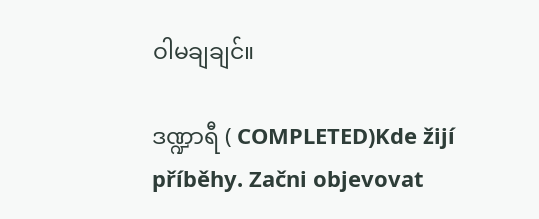ဝါမချချင်။

ဒဏ္ဍာရီ ( COMPLETED)Kde žijí příběhy. Začni objevovat